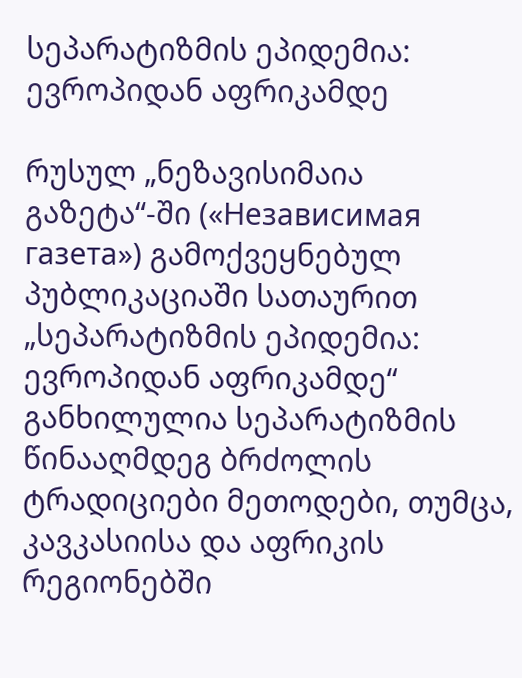სეპარატიზმის ეპიდემია: ევროპიდან აფრიკამდე

რუსულ „ნეზავისიმაია გაზეტა“-ში («Независимая газета») გამოქვეყნებულ პუბლიკაციაში სათაურით „სეპარატიზმის ეპიდემია: ევროპიდან აფრიკამდე“ განხილულია სეპარატიზმის წინააღმდეგ ბრძოლის ტრადიციები მეთოდები, თუმცა, კავკასიისა და აფრიკის რეგიონებში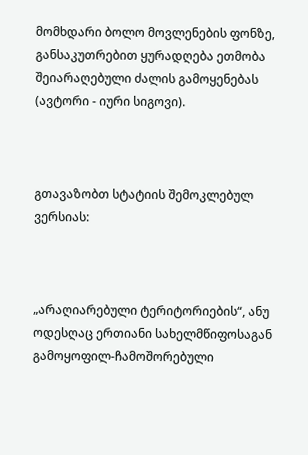მომხდარი ბოლო მოვლენების ფონზე, განსაკუთრებით ყურადღება ეთმობა შეიარაღებული ძალის გამოყენებას (ავტორი - იური სიგოვი).



გთავაზობთ სტატიის შემოკლებულ ვერსიას:



„არაღიარებული ტერიტორიების“, ანუ ოდესღაც ერთიანი სახელმწიფოსაგან გამოყოფილ-ჩამოშორებული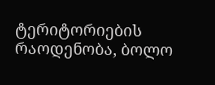ტერიტორიების რაოდენობა, ბოლო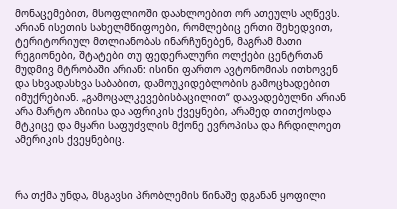მონაცემებით, მსოფლიოში დაახლოებით ორ ათეულს აღწევს. არიან ისეთის სახელმწიფოები, რომლებიც ერთი შეხედვით, ტერიტორიულ მთლიანობას ინარჩუნებენ, მაგრამ მათი რეგიონები, შტატები თუ ფედერალური ოლქები ცენტრთან მუდმივ მტრობაში არიან: ისინი ფართო ავტონომიას ითხოვენ და სხვადასხვა საბაბით, დამოუკიდებლობის გამოცხადებით იმუქრებიან. „გამოცალკევებისბაცილით“ დაავადებულნი არიან არა მარტო აზიისა და აფრიკის ქვეყნები, არამედ თითქოსდა მტკიცე და მყარი საფუძვლის მქონე ევროპისა და ჩრდილოეთ ამერიკის ქვეყნებიც.



რა თქმა უნდა, მსგავსი პრობლემის წინაშე დგანან ყოფილი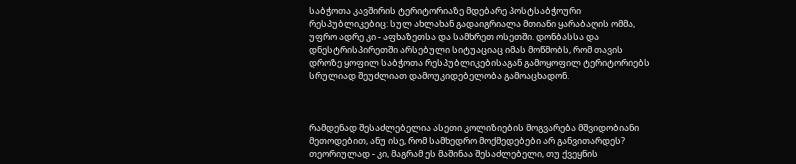საბჭოთა კავშირის ტერიტორიაზე მდებარე პოსტსაბჭოური რესპუბლიკებიც: სულ ახლახან გადაიგრიალა მთიანი ყარაბაღის ომმა, უფრო ადრე კი - აფხაზეთსა და სამხრეთ ოსეთში. დონბასსა და დნესტრისპირეთში არსებული სიტუაციაც იმას მოწმობს, რომ თავის დროზე ყოფილ საბჭოთა რესპუბლიკებისაგან გამოყოფილ ტერიტორიებს სრულიად შეუძლიათ დამოუკიდებელობა გამოაცხადონ.



რამდენად შესაძლებელია ასეთი კოლიზიების მოგვარება მშვიდობიანი მეთოდებით, ანუ ისე, რომ სამხედრო მოქმედებები არ განვითარდეს? თეორიულად - კი, მაგრამ ეს მაშინაა შესაძლებელი, თუ ქვეყნის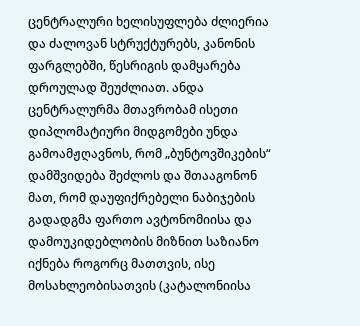ცენტრალური ხელისუფლება ძლიერია და ძალოვან სტრუქტურებს, კანონის ფარგლებში, წესრიგის დამყარება დროულად შეუძლიათ. ანდა ცენტრალურმა მთავრობამ ისეთი დიპლომატიური მიდგომები უნდა გამოამჟღავნოს, რომ „ბუნტოვშიკების“ დამშვიდება შეძლოს და შთააგონონ მათ, რომ დაუფიქრებელი ნაბიჯების გადადგმა ფართო ავტონომიისა და დამოუკიდებლობის მიზნით საზიანო იქნება როგორც მათთვის, ისე მოსახლეობისათვის (კატალონიისა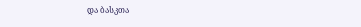და ბასკთა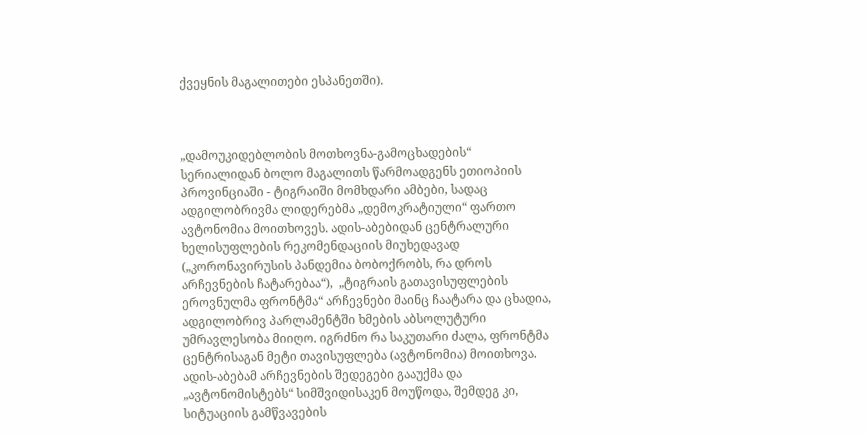ქვეყნის მაგალითები ესპანეთში).



„დამოუკიდებლობის მოთხოვნა-გამოცხადების“ სერიალიდან ბოლო მაგალითს წარმოადგენს ეთიოპიის პროვინციაში - ტიგრაიში მომხდარი ამბები, სადაც ადგილობრივმა ლიდერებმა „დემოკრატიული“ ფართო ავტონომია მოითხოვეს. ადის-აბებიდან ცენტრალური ხელისუფლების რეკომენდაციის მიუხედავად („კორონავირუსის პანდემია ბობოქრობს, რა დროს არჩევნების ჩატარებაა“),  „ტიგრაის გათავისუფლების ეროვნულმა ფრონტმა“ არჩევნები მაინც ჩაატარა და ცხადია, ადგილობრივ პარლამენტში ხმების აბსოლუტური უმრავლესობა მიიღო. იგრძნო რა საკუთარი ძალა, ფრონტმა ცენტრისაგან მეტი თავისუფლება (ავტონომია) მოითხოვა. ადის-აბებამ არჩევნების შედეგები გააუქმა და „ავტონომისტებს“ სიმშვიდისაკენ მოუწოდა, შემდეგ კი, სიტუაციის გამწვავების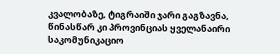კვალობაზე, ტიგრაიში ჯარი გაგზავნა, წინასწარ კი პროვინციას ყველანაირი საკომუნიკაციო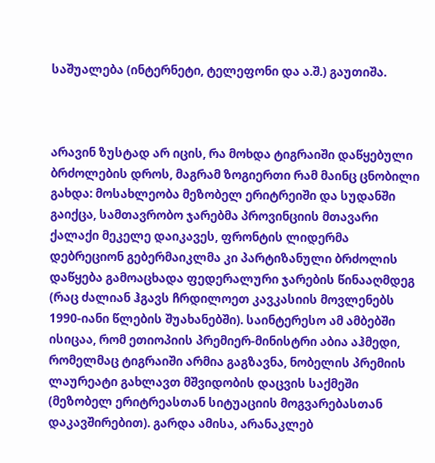საშუალება (ინტერნეტი, ტელეფონი და ა.შ.) გაუთიშა.



არავინ ზუსტად არ იცის, რა მოხდა ტიგრაიში დაწყებული ბრძოლების დროს, მაგრამ ზოგიერთი რამ მაინც ცნობილი გახდა: მოსახლეობა მეზობელ ერიტრეიში და სუდანში გაიქცა, სამთავრობო ჯარებმა პროვინციის მთავარი ქალაქი მეკელე დაიკავეს, ფრონტის ლიდერმა დებრეციონ გებერმაიკლმა კი პარტიზანული ბრძოლის დაწყება გამოაცხადა ფედერალური ჯარების წინააღმდეგ (რაც ძალიან ჰგავს ჩრდილოეთ კავკასიის მოვლენებს 1990-იანი წლების შუახანებში). საინტერესო ამ ამბებში ისიცაა, რომ ეთიოპიის პრემიერ-მინისტრი აბია აჰმედი, რომელმაც ტიგრაიში არმია გაგზავნა, ნობელის პრემიის ლაურეატი გახლავთ მშვიდობის დაცვის საქმეში (მეზობელ ერიტრეასთან სიტუაციის მოგვარებასთან დაკავშირებით). გარდა ამისა, არანაკლებ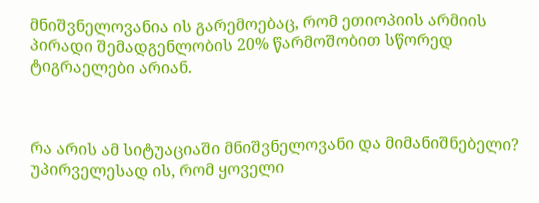მნიშვნელოვანია ის გარემოებაც, რომ ეთიოპიის არმიის პირადი შემადგენლობის 20% წარმოშობით სწორედ ტიგრაელები არიან.



რა არის ამ სიტუაციაში მნიშვნელოვანი და მიმანიშნებელი? უპირველესად ის, რომ ყოველი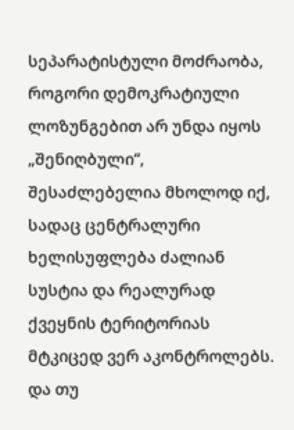სეპარატისტული მოძრაობა, როგორი დემოკრატიული ლოზუნგებით არ უნდა იყოს „შენიღბული“, შესაძლებელია მხოლოდ იქ, სადაც ცენტრალური ხელისუფლება ძალიან სუსტია და რეალურად ქვეყნის ტერიტორიას მტკიცედ ვერ აკონტროლებს. და თუ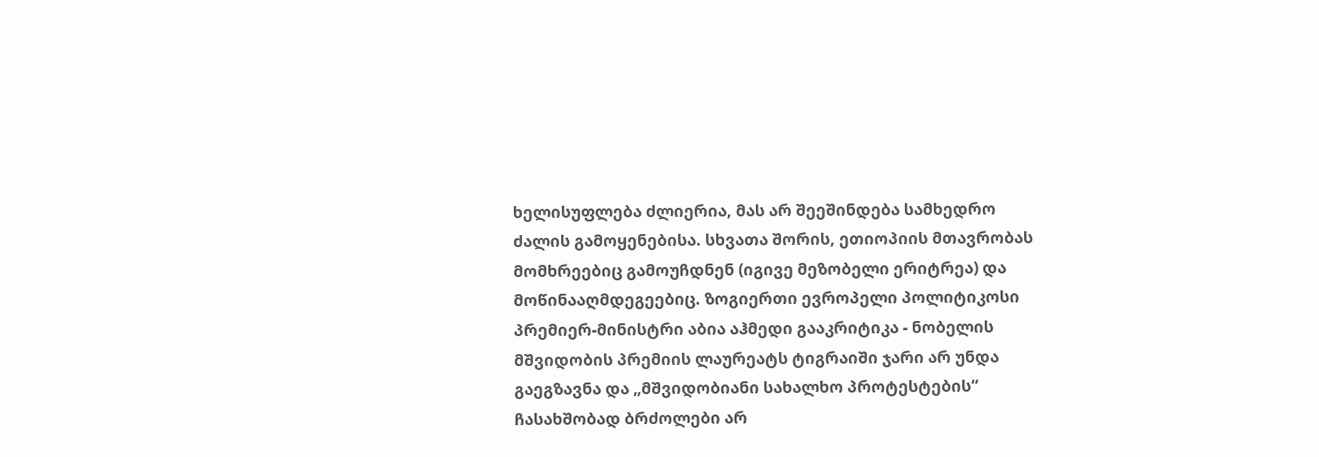ხელისუფლება ძლიერია, მას არ შეეშინდება სამხედრო ძალის გამოყენებისა. სხვათა შორის, ეთიოპიის მთავრობას მომხრეებიც გამოუჩდნენ (იგივე მეზობელი ერიტრეა) და მოწინააღმდეგეებიც. ზოგიერთი ევროპელი პოლიტიკოსი პრემიერ-მინისტრი აბია აჰმედი გააკრიტიკა - ნობელის მშვიდობის პრემიის ლაურეატს ტიგრაიში ჯარი არ უნდა გაეგზავნა და „მშვიდობიანი სახალხო პროტესტების“ ჩასახშობად ბრძოლები არ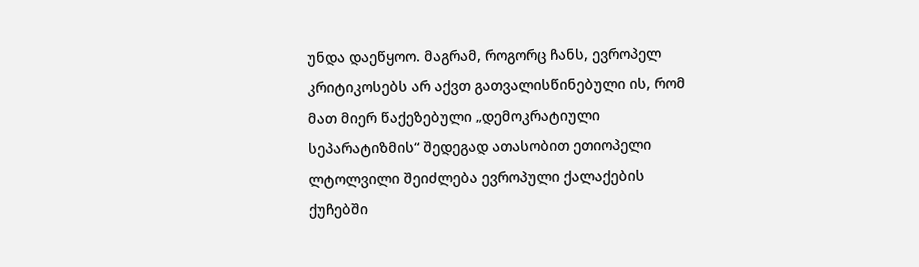უნდა დაეწყოო. მაგრამ, როგორც ჩანს, ევროპელ კრიტიკოსებს არ აქვთ გათვალისწინებული ის, რომ მათ მიერ წაქეზებული „დემოკრატიული სეპარატიზმის“ შედეგად ათასობით ეთიოპელი ლტოლვილი შეიძლება ევროპული ქალაქების ქუჩებში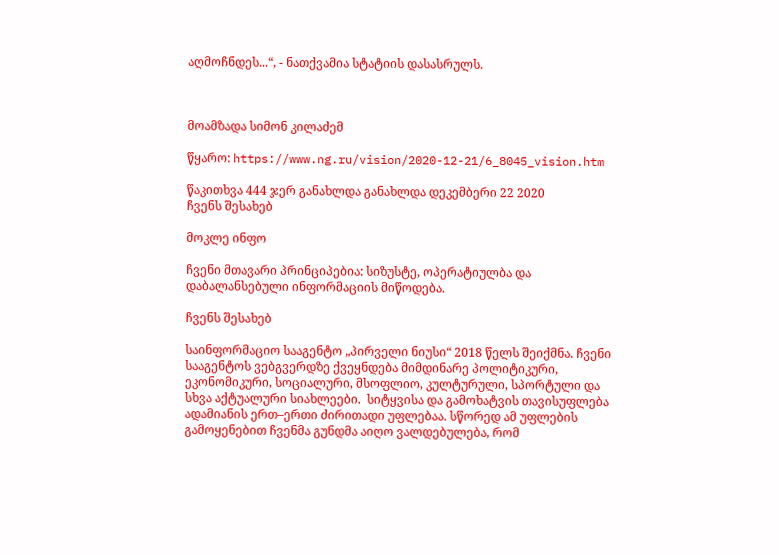აღმოჩნდეს...“, - ნათქვამია სტატიის დასასრულს.



მოამზადა სიმონ კილაძემ

წყარო: https://www.ng.ru/vision/2020-12-21/6_8045_vision.htm

წაკითხვა 444 ჯერ განახლდა განახლდა დეკემბერი 22 2020
ჩვენს შესახებ

მოკლე ინფო

ჩვენი მთავარი პრინციპებია: სიზუსტე, ოპერატიულბა და დაბალანსებული ინფორმაციის მიწოდება.

ჩვენს შესახებ

საინფორმაციო სააგენტო „პირველი ნიუსი“ 2018 წელს შეიქმნა. ჩვენი სააგენტოს ვებგვერდზე ქვეყნდება მიმდინარე პოლიტიკური, ეკონომიკური, სოციალური, მსოფლიო, კულტურული, სპორტული და სხვა აქტუალური სიახლეები.  სიტყვისა და გამოხატვის თავისუფლება ადამიანის ერთ–ერთი ძირითადი უფლებაა. სწორედ ამ უფლების გამოყენებით ჩვენმა გუნდმა აიღო ვალდებულება, რომ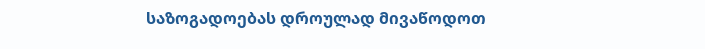საზოგადოებას დროულად მივაწოდოთ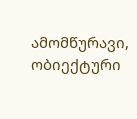ამომწურავი, ობიექტური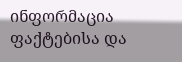ინფორმაცია ფაქტებისა და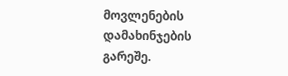მოვლენების დამახინჯების გარეშე.